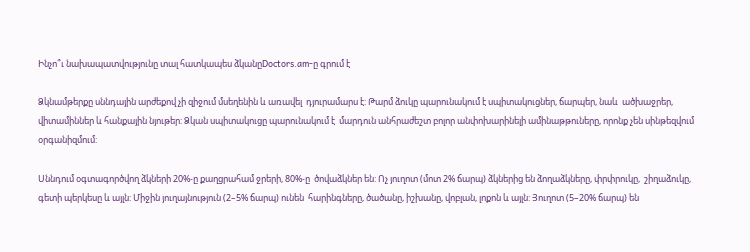Ինչո՞ւ նախապատվությունը տալ հատկապես ձկանըDoctors.am-ը գրում է

Ձկնամթերքը սննդային արժեքով չի զիջում մսեղենին և առավել  դյուրամարս է: Թարմ ձուկը պարունակում է սպիտակուցներ, ճարպեր, նաև  ածխաջրեր, վիտամիններ և հանքային նյութեր: Ձկան սպիտակուցը պարունակում է  մարդուն անհրաժեշտ բոլոր անփոխարինելի ամինաթթուները, որոնք չեն սինթեզվում  օրգանիզմում:

Սննդում օգտագործվող ձկների 20%-ը քաղցրահամ ջրերի, 80%-ը  ծովաձկներ են: Ոչ յուղոտ (մոտ 2% ճարպ) ձկներից են ձողաձկները, փրփրուկը,  շիղաձուկը, գետի պերկեսը և այլն: Միջին յուղայնություն (2–5% ճարպ) ունեն  հարինգները, ծածանը, իշխանը, վոբլան, լոքոն և այլն: Յուղոտ (5–20% ճարպ) են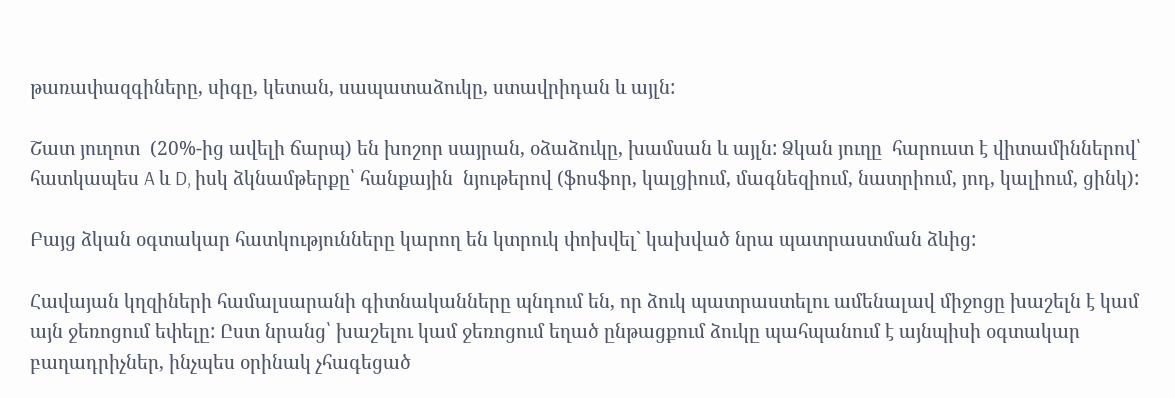թառափազգիները, սիգը, կետան, սապատաձուկը, ստավրիդան և այլն:

Շատ յուղոտ  (20%-ից ավելի ճարպ) են խոշոր սայրան, օձաձուկը, խամսան և այլն: Ձկան յուղը  հարուստ է վիտամիններով՝ հատկապես A և D, իսկ ձկնամթերքը՝ հանքային  նյութերով (ֆոսֆոր, կալցիում, մագնեզիում, նատրիում, յոդ, կալիում, ցինկ):

Բայց ձկան օգտակար հատկությունները կարող են կտրուկ փոխվել` կախված նրա պատրաստման ձևից:

Հավայան կղզիների համալսարանի գիտնականները պնդում են, որ ձուկ պատրաստելու ամենալավ միջոցը խաշելն է կամ այն ջեռոցում եփելը: Ըստ նրանց՝ խաշելու կամ ջեռոցում եղած ընթացքում ձուկը պահպանում է այնպիսի օգտակար բաղադրիչներ, ինչպես օրինակ չհագեցած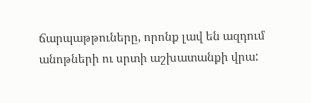ճարպաթթուները, որոնք լավ են ազդում անոթների ու սրտի աշխատանքի վրա: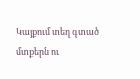Կայքում տեղ գտած մտքերն ու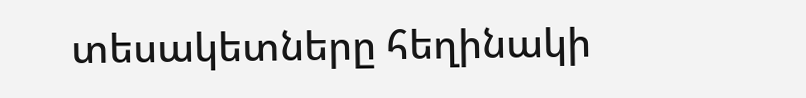տեսակետները հեղինակի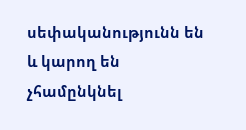սեփականությունն են և կարող են չհամընկնել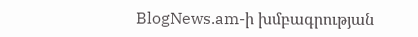BlogNews.am-ի խմբագրության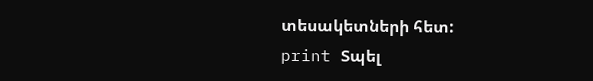տեսակետների հետ:
print Տպել